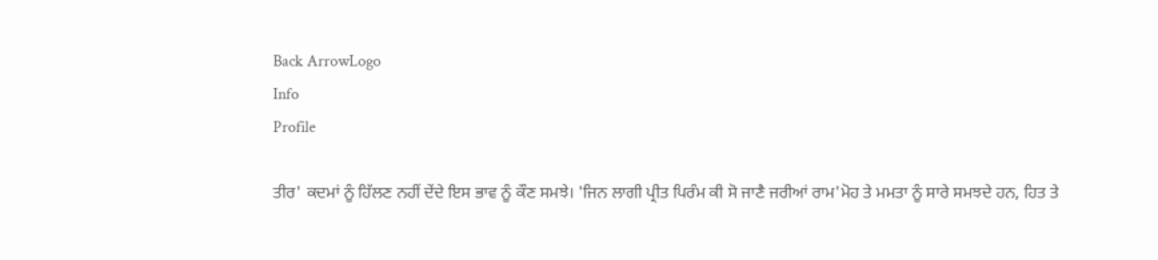Back ArrowLogo
Info
Profile

ਤੀਰ' ਕਦਮਾਂ ਨੂੰ ਹਿੱਲਣ ਨਹੀਂ ਦੇਂਦੇ ਇਸ ਭਾਵ ਨੂੰ ਕੌਣ ਸਮਝੇ। 'ਜਿਨ ਲਾਗੀ ਪ੍ਰੀਤ ਪਿਰੰਮ ਕੀ ਸੋ ਜਾਣੈ ਜਰੀਆਂ ਰਾਮ'ਮੋਹ ਤੇ ਮਮਤਾ ਨੂੰ ਸਾਰੇ ਸਮਝਦੇ ਹਨ, ਹਿਤ ਤੇ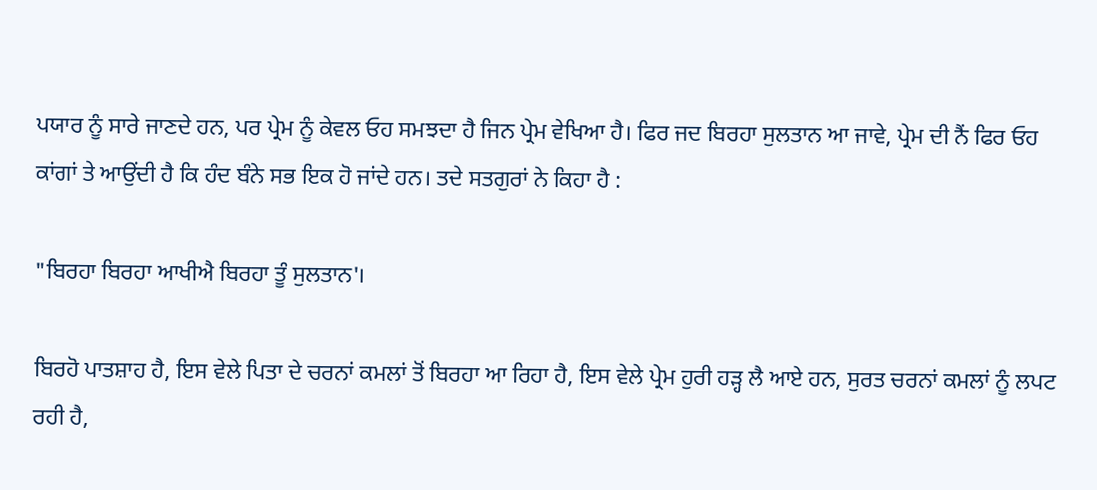ਪਯਾਰ ਨੂੰ ਸਾਰੇ ਜਾਣਦੇ ਹਨ, ਪਰ ਪ੍ਰੇਮ ਨੂੰ ਕੇਵਲ ਓਹ ਸਮਝਦਾ ਹੈ ਜਿਨ ਪ੍ਰੇਮ ਵੇਖਿਆ ਹੈ। ਫਿਰ ਜਦ ਬਿਰਹਾ ਸੁਲਤਾਨ ਆ ਜਾਵੇ, ਪ੍ਰੇਮ ਦੀ ਨੈਂ ਫਿਰ ਓਹ ਕਾਂਗਾਂ ਤੇ ਆਉਂਦੀ ਹੈ ਕਿ ਹੰਦ ਬੰਨੇ ਸਭ ਇਕ ਹੋ ਜਾਂਦੇ ਹਨ। ਤਦੇ ਸਤਗੁਰਾਂ ਨੇ ਕਿਹਾ ਹੈ :

"ਬਿਰਹਾ ਬਿਰਹਾ ਆਖੀਐ ਬਿਰਹਾ ਤੂੰ ਸੁਲਤਾਨ'।

ਬਿਰਹੋ ਪਾਤਸ਼ਾਹ ਹੈ, ਇਸ ਵੇਲੇ ਪਿਤਾ ਦੇ ਚਰਨਾਂ ਕਮਲਾਂ ਤੋਂ ਬਿਰਹਾ ਆ ਰਿਹਾ ਹੈ, ਇਸ ਵੇਲੇ ਪ੍ਰੇਮ ਹੁਰੀ ਹੜ੍ਹ ਲੈ ਆਏ ਹਨ, ਸੁਰਤ ਚਰਨਾਂ ਕਮਲਾਂ ਨੂੰ ਲਪਟ ਰਹੀ ਹੈ,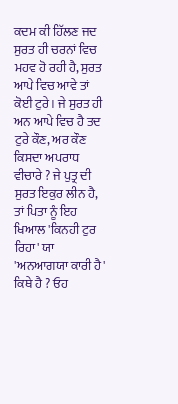ਕਦਮ ਕੀ ਹਿੱਲਣ ਜਦ ਸੁਰਤ ਹੀ ਚਰਨਾਂ ਵਿਚ ਮਹਵ ਹੋ ਰਹੀ ਹੈ, ਸੁਰਤ ਆਪੇ ਵਿਚ ਆਵੇ ਤਾਂ ਕੋਈ ਟੁਰੇ । ਜੇ ਸੁਰਤ ਹੀ ਅਨ ਆਪੇ ਵਿਚ ਹੈ ਤਦ ਟੁਰੇ ਕੌਣ, ਅਰ ਕੌਣ ਕਿਸਦਾ ਅਪਰਾਧ ਵੀਚਾਰੇ ? ਜੇ ਪੁਤ੍ਰ ਦੀ ਸੁਰਤ ਇਕੁਰ ਲੀਨ ਹੈ, ਤਾਂ ਪਿਤਾ ਨੂੰ ਇਹ ਖਿਆਲ 'ਕਿਨਹੀ ਟੁਰ ਰਿਹਾ' ਯਾ 'ਅਨਆਗਯਾ ਕਾਰੀ ਹੈ' ਕਿਥੇ ਹੈ ? ਓਹ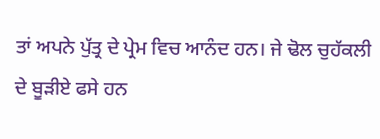ਤਾਂ ਅਪਨੇ ਪੁੱਤ੍ਰ ਦੇ ਪ੍ਰੇਮ ਵਿਚ ਆਨੰਦ ਹਨ। ਜੇ ਢੋਲ ਚੁਹੱਕਲੀ ਦੇ ਬੂੜੀਏ ਫਸੇ ਹਨ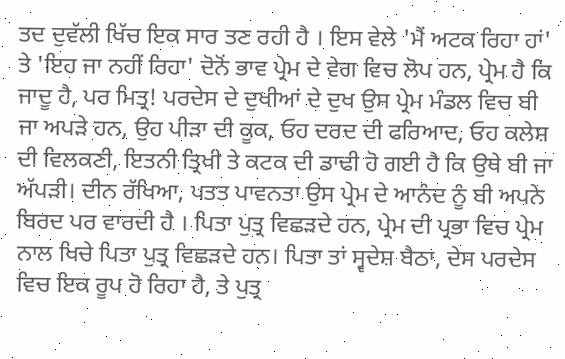ਤਦ ਦੁਵੱਲੀ ਖਿੱਚ ਇਕ ਸਾਰ ਤਣ ਰਹੀ ਹੈ । ਇਸ ਵੇਲੇ 'ਮੈਂ ਅਟਕ ਰਿਹਾ ਹਾਂ' ਤੇ 'ਇਹ ਜਾ ਨਹੀਂ ਰਿਹਾ' ਦੋਨੋਂ ਭਾਵ ਪ੍ਰੇਮ ਦੇ ਵੇਗ ਵਿਚ ਲੋਪ ਹਨ, ਪ੍ਰੇਮ ਹੈ ਕਿ ਜਾਦੂ ਹੈ, ਪਰ ਮਿਤ੍ਰ! ਪਰਦੇਸ ਦੇ ਦੁਖੀਆਂ ਦੇ ਦੁਖ ਉਸ ਪ੍ਰੇਮ ਮੰਡਲ ਵਿਚ ਬੀ ਜਾ ਅਪੜੇ ਹਨ, ਉਹ ਪੀੜਾ ਦੀ ਕੂਕ, ਓਹ ਦਰਦ ਦੀ ਫਰਿਆਦ, ਓਹ ਕਲੇਸ਼ ਦੀ ਵਿਲਕਣੀ, ਇਤਨੀ ਤ੍ਰਿਖੀ ਤੇ ਕਟਕ ਦੀ ਡਾਢੀ ਹੋ ਗਈ ਹੈ ਕਿ ਉਥੇ ਬੀ ਜਾ ਅੱਪੜੀ। ਦੀਨ ਰੱਖਿਆ, ਪਤਤ ਪਾਵਨਤਾ ਉਸ ਪ੍ਰੇਮ ਦੇ ਆਨੰਦ ਨੂੰ ਬੀ ਅਪਨੇ ਬਿਰਦ ਪਰ ਵਾਰਦੀ ਹੈ । ਪਿਤਾ ਪੁਤ੍ਰ ਵਿਛੜਦੇ ਹਨ, ਪ੍ਰੇਮ ਦੀ ਪ੍ਰਭਾ ਵਿਚ ਪ੍ਰੇਮ ਨਾਲ ਖਿਚੇ ਪਿਤਾ ਪੁਤ੍ਰ ਵਿਛੜਦੇ ਹਨ। ਪਿਤਾ ਤਾਂ ਸ੍ਵਦੇਸ਼ ਬੈਠਾ, ਦੇਸ ਪਰਦੇਸ ਵਿਚ ਇਕ ਰੂਪ ਹੋ ਰਿਹਾ ਹੈ, ਤੇ ਪੁਤ੍ਰ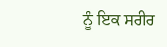ਨੂੰ ਇਕ ਸਰੀਰ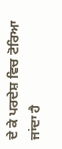ਦੇ ਕੇ ਪਰਦੇਸ਼ ਵਿਚ ਟੋਰਿਆ ਜਾਂਦਾ ਹੈ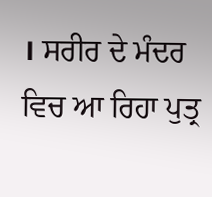। ਸਰੀਰ ਦੇ ਮੰਦਰ ਵਿਚ ਆ ਰਿਹਾ ਪੁਤ੍ਰ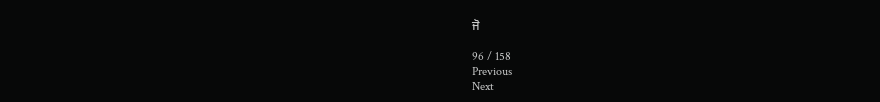ਜੋ

96 / 158
Previous
Next